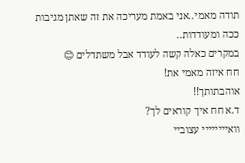תודה מאמי..אני באמת מעריכה את זה שאתן מגיבות ככה ומעודדות..
במקרים כאלה קשה לעודד אבל משתדלים 😊
חח איזה מאמי את!
אוהבתותך!!
ד.א חח איך קוראים לך?
וואיייייייי עצוביי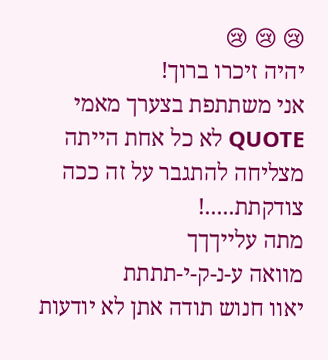😢 😢 😢
יהיה זיכרו ברוך!
אני משתתפת בצערך מאמי
QUOTE לא כל אחת הייתה מצליחה להתגבר על זה ככה
צודקתת.....!
מתה עלייךךך
מוואה ע-נ-ק-י-תתתת
יאוו חנוש תודה אתן לא יודעות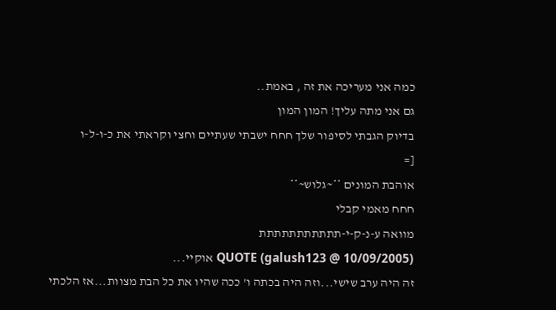כמה אני מעריכה את זה , באמת..
גם אני מתה עליך! המון המון
בדיוק הגבתי לסיפור שלך חחח ישבתי שעתיים וחצי וקראתי את כ-ו-ל-ו
[=
אוהבת המונים **~גלוש~**
חחח מאמי קבלי
מוואה ע-נ-ק-י-תתתתתתתתתתת
QUOTE (galush123 @ 10/09/2005) אוקיי...
זה היה ערב שישי...וזה היה בכתה ו' ככה שהיו את כל הבת מצוות...אז הלכתי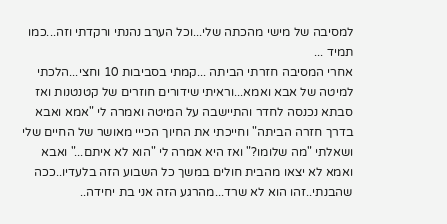למסיבה של מישי מהכתה שלי...וכל הערב נהנתי ורקדתי וזה...כמו תמיד ...
אחרי המסיבה חזרתי הביתה ...קמתי בסביבות 10 וחצי...הלכתי למיטה של אבא ואמא...וראיתי שידורים חוזרים של קטנטנות ואז סבתא נכנסה לחדר והתיישבה על המיטה ואמרה לי "אמא ואבא בדרך חזרה הביתה" וחייכתי את החיוך הכייי מאושר של החיים שלי ושאלתי "מה שלומו?" ואז היא אמרה לי "הוא לא איתם..." ואבא ואמא לא יצאו מהבית חולים במשך כל השבוע הזה בלעדיו..ככה שהבנתי..זהו הוא לא שרד...מהרגע הזה אני בת יחידה..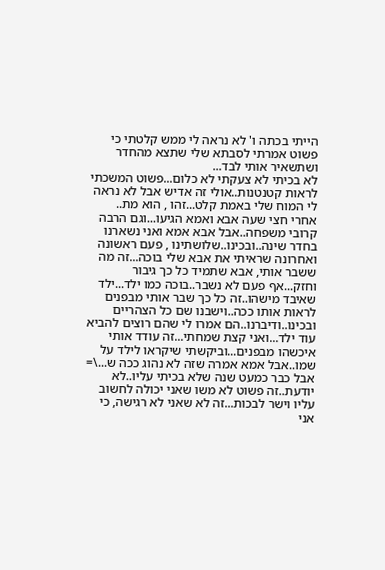הייתי בכתה ו' לא נראה לי ממש קלטתי כי פשוט אמרתי לסבתא שלי שתצא מהחדר ושתשאיר אותי לבד...
לא בכיתי לא צעקתי לא כלום...פשוט המשכתי לראות קטנטנות..אולי זה אדיש אבל לא נראה לי המוח שלי באמת קלט...זהו , הוא מת..
אחרי חצי שעה אבא ואמא הגיעו...וגם הרבה קרובי משפחה..אבל אבא אמא ואני נשארנו בחדר שינה..ובכינו..שלושתינו , פעם ראשונה ואחרונה שראיתי את אבא שלי בוכה...זה מה ששבר אותי, אבא שתמיד כל כך גיבור וחזק...אף פעם לא נשבר..בוכה כמו ילד...ילד שאיבד מישהו..זה כל כך שבר אותי מבפנים לראות אותו ככה..וישבנו שם כל הצהריים ובכינו..ודיברנו..הם אמרו לי שהם רוצים להביא עוד ילד...ואני קצת שמחתי...זה עודד אותי איכשהו מבפנים...וביקשתי שיקראו לילד על שמו..אבל אמא אמרה שזה לא נהוג ככה ש...\=
אבל כבר כמעט שנה שלא בכיתי עליו..לא יודעת..זה פשוט לא משו שאני יכולה לחשוב עליו וישר לבכות...זה לא שאני לא רגישה, כי אני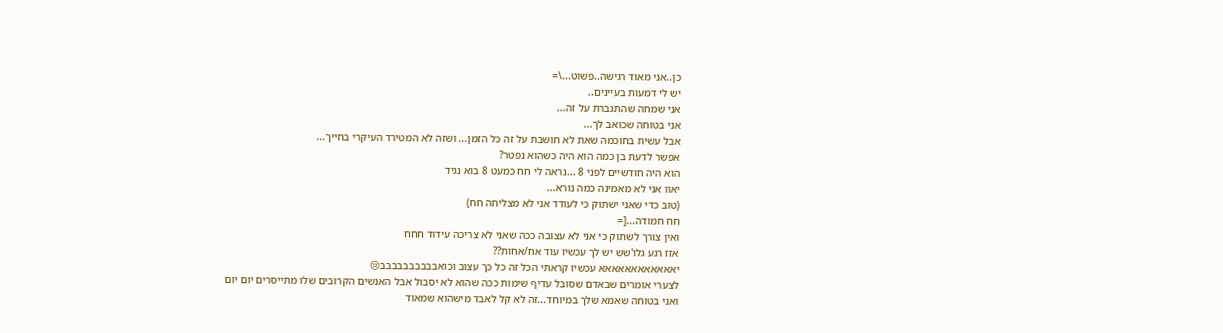כן..אני מאוד רגישה..פשוט...\=
יש לי דמעות בעיינים..
אני שמחה שהתגברת על זה...
אני בטוחה שכואב לך...
אבל עשית בחוכמה שאת לא חושבת על זה כל הזמן... ושזה לא המטירד העיקרי בחייך...
אפשר לדעת בן כמה הוא היה כשהוא נפטר?
הוא היה חודשיים לפני 8 ...נראה לי חח כמעט 8 בוא נגיד
יאוו אני לא מאמינה כמה נורא...
(טוב כדי שאני ישתוק כי לעודד אני לא מצליחה חח)
חח חמודה...[=
ואין צורך לשתוק כי אני לא עצובה ככה שאני לא צריכה עידוד חחח
אזז רגע גלו'שש יש לך עכשיו עוד אח/אחות??
יאאאאאאאאאאאא עכשיו קראתי הכל זה כל כך עצוב וכואבבבבבבבבבב😢
לצערי אומרים שבאדם שסובל עדיף שימות ככה שהוא לא יסבול אבל האנשים הקרובים שלו מתייסרים יום יום
ואני בטוחה שאמא שלך במיוחד...זה לא קל לאבד מישהוא שמאוד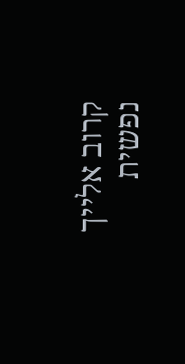קרוב אלייך נפשית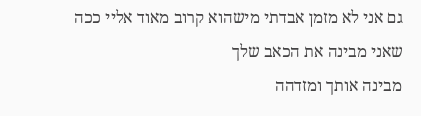גם אני לא מזמן אבדתי מישהוא קרוב מאוד אליי ככה שאני מבינה את הכאב שלך
מבינה אותך ומזדהה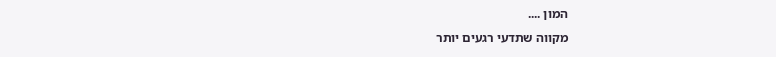המון ....
מקווה שתדעי רגעים יותר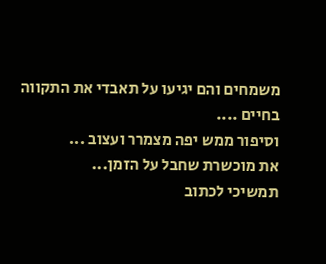משמחים והם יגיעו על תאבדי את התקווה בחיים ....
וסיפור ממש יפה מצמרר ועצוב ...
את מוכשרת שחבל על הזמן...
תמשיכי לכתוב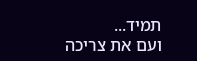תמיד...
ועם את צריכה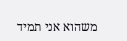משהוא אני תמיד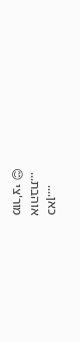כאן....
אוהבת...
מור'צי 😊